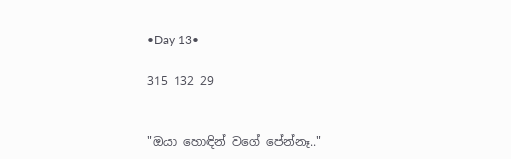•Day 13•

315 132 29


"ඔයා හොඳින් වගේ පේන්නෑ.."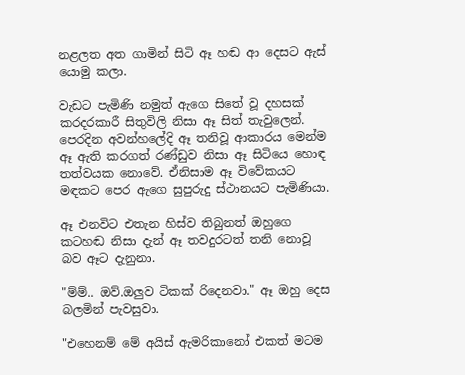නළලත අත ගාමින් සිටි ඈ හඬ ආ දෙසට ඇස් යොමු කලා.

වැඩට පැමිණි නමුත් ඇගෙ සිතේ වූ දහසක් කරදරකාරී සිතුවිලි නිසා ඈ සිත් තැවුලෙන්.
පෙරදින අවන්හලේදි ඈ තනිවූ ආකාරය මෙන්ම ඈ ඇති කරගත් රණ්ඩුව නිසා ඈ සිටියෙ හොඳ තත්වයක නොවේ. ඒනිසාම ඈ විවේකයට මඳකට පෙර ඇගෙ සුපුරුදු ස්ථානයට පැමිණියා.

ඈ එනවිට එතැන හිස්ව තිබුනත් ඔහුගෙ කටහඬ නිසා දැන් ඈ තවදුරටත් තනි නොවූ බව ඈට දැනුනා.

"ම්ම්.. ඔව්.ඔලුව ටිකක් රිදෙනවා." ඈ ඔහු දෙස බලමින් පැවසුවා.

"එහෙනම් මේ අයිස් ඇමරිකානෝ එකත් මටම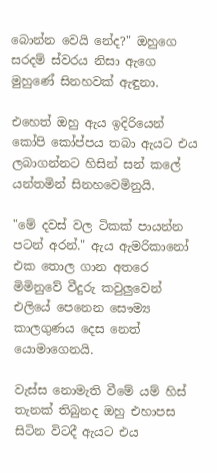බොන්න වෙයි නේද?" ඔහුගෙ සරදම් ස්වරය නිසා ඇගෙ මුහුණේ සිනහවක් ඇඳුනා.

එහෙත් ඔහු ඇය ඉදිරියෙන් කෝපි කෝප්පය තබා ඇයට එය ලබාගන්නට හිසින් සන් කලේ යන්තමින් සිනහවෙමිනුයි.

"මේ දවස් වල ටිකක් පායන්න පටන් අරන්." ඇය ඇමරිකානෝ එක තොල ගාන අතරෙ මිමිනුවේ වීදුරු කවුලුවෙන් එලියේ පෙනෙන සෞම්‍ය කාලගුණය දෙස නෙත් යොමාගෙනයි.

වැස්ස නොමැති වීමේ යම් හිස් තැනක් තිබුනද ඔහු එහාපස සිටින විටදී ඇයට එය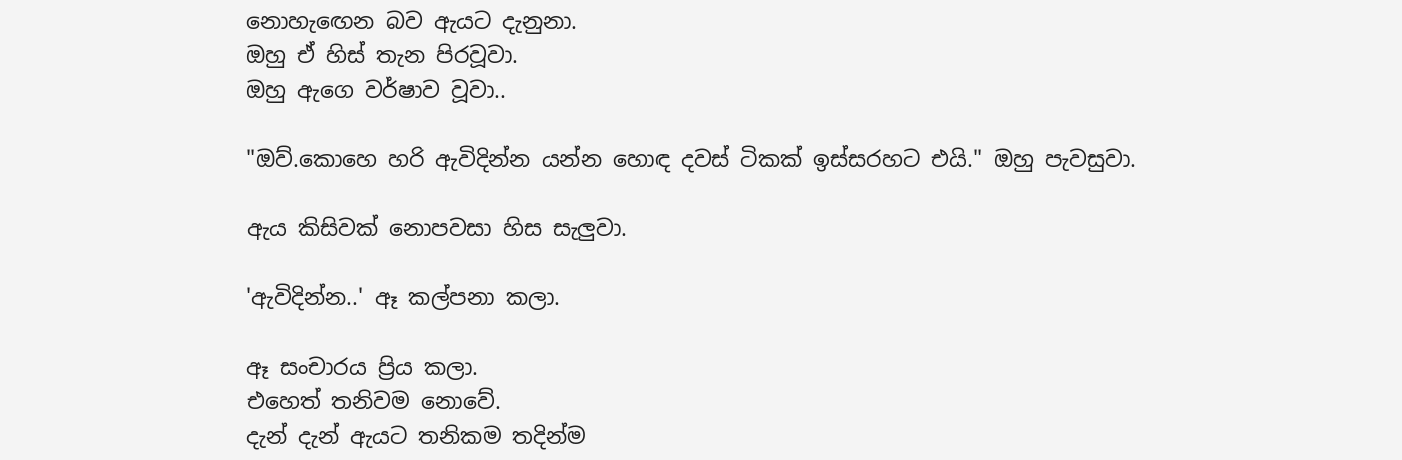නොහැඟෙන බව ඇයට දැනුනා.
ඔහු ඒ හිස් තැන පිරවූවා.
ඔහු ඇගෙ වර්ෂාව වූවා..

"ඔව්.කොහෙ හරි ඇවිදින්න යන්න හොඳ දවස් ටිකක් ඉස්සරහට එයි." ඔහු පැවසුවා.

ඇය කිසිවක් නොපවසා හිස සැලුවා.

'ඇවිදින්න..' ඈ කල්පනා කලා.

ඈ සංචාරය ප්‍රිය කලා.
එහෙත් තනිවම නොවේ.
දැන් දැන් ඇයට තනිකම තදින්ම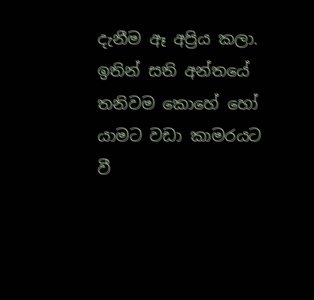දැනීම ඈ අප්‍රිය කලා.
ඉතින් සති අන්තයේ තනිවම කොහේ හෝ යාමට වඩා කාමරයට වී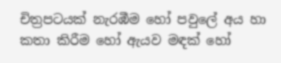චිත්‍රපටයක් නැරඹීම හෝ පවුලේ අය හා කතා කිරීම හෝ ඇයව මඳක් හෝ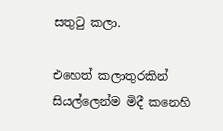සතුටු කලා.

එහෙත් කලාතුරකින් සියල්ලෙන්ම මිදී කනෙහි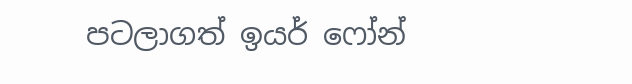පටලාගත් ඉයර් ෆෝන්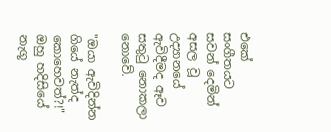එකේ සංගීතයට සවන් දෙමින් අසල වූ උද්‍යානයේ ඇවිදීමද ඈව සතුටු නොකලා නොවේ.

"ඔයා ඇවිදින්න ගියේ නැත්ද කොහෙවත්?!" ඔහු හදිසියේ නැගූ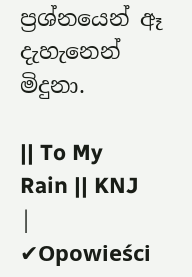ප්‍රශ්නයෙන් ඈ දැහැනෙන් මිදුනා.

|| To My Rain || KNJ | ✔Opowieści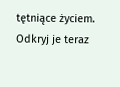tętniące życiem. Odkryj je teraz